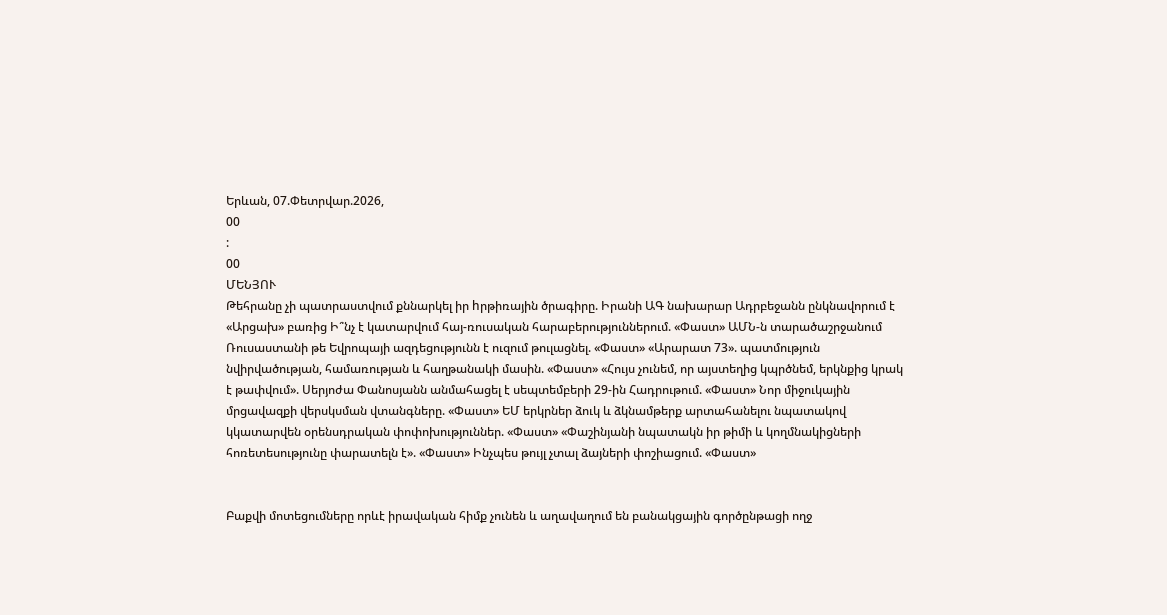Երևան, 07.Փետրվար.2026,
00
:
00
ՄԵՆՅՈՒ
Թեհրանը չի պատրաստվում քննարկել իր hրթիռային ծրագիրը. Իրանի ԱԳ նախարար Ադրբեջանն ընկնավորում է «Արցախ» բառից Ի՞նչ է կատարվում հայ-ռուսական հարաբերություններում. «Փաստ» ԱՄՆ-ն տարածաշրջանում Ռուսաստանի թե Եվրոպայի ազդեցությունն է ուզում թուլացնել. «Փաստ» «Արարատ 73». պատմություն նվիրվածության, համառության և հաղթանակի մասին. «Փաստ» «Հույս չունեմ, որ այստեղից կպրծնեմ, երկնքից կրակ է թափվում». Սերյոժա Փանոսյանն անմահացել է սեպտեմբերի 29-ին Հադրութում. «Փաստ» Նոր միջուկային մրցավազքի վերսկսման վտանգները. «Փաստ» ԵՄ երկրներ ձուկ և ձկնամթերք արտահանելու նպատակով կկատարվեն օրենսդրական փոփոխություններ. «Փաստ» «Փաշինյանի նպատակն իր թիմի և կողմնակիցների հոռետեսությունը փարատելն է». «Փաստ» Ինչպես թույլ չտալ ձայների փոշիացում. «Փաստ»


Բաքվի մոտեցումները որևէ իրավական հիմք չունեն և աղավաղում են բանակցային գործընթացի ողջ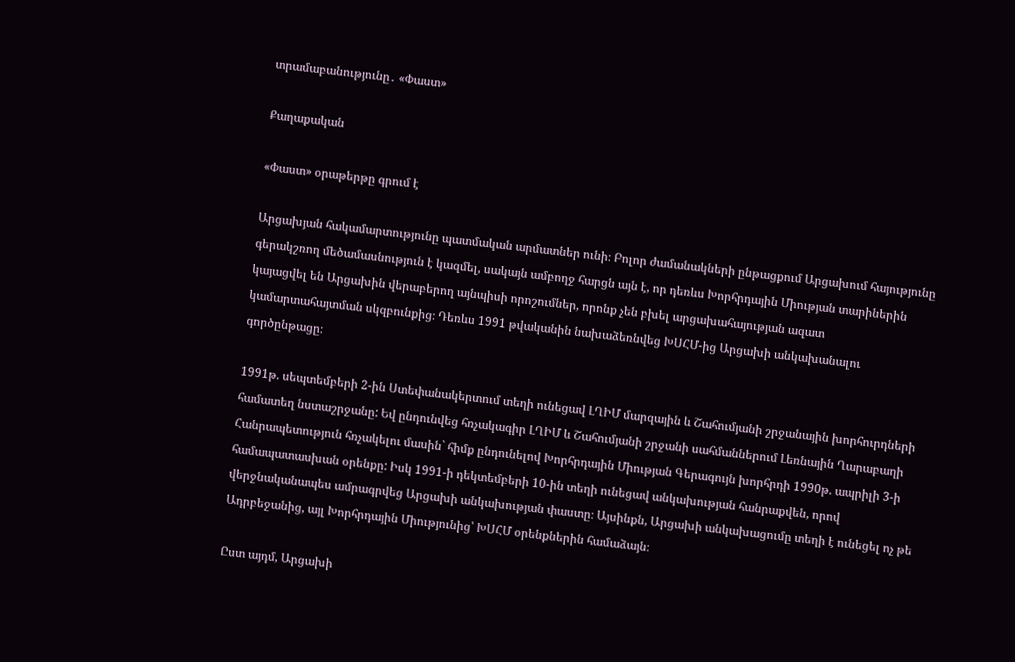տրամաբանությունը․ «Փաստ»

Քաղաքական

«Փաստ» օրաթերթը գրում է

Արցախյան հակամարտությունը պատմական արմատներ ունի։ Բոլոր ժամանակների ընթացքում Արցախում հայությունը գերակշռող մեծամասնություն է կազմել, սակայն ամբողջ հարցն այն է, որ դեռևս Խորհրդային Միության տարիներին կայացվել են Արցախին վերաբերող այնպիսի որոշումներ, որոնք չեն բխել արցախահայության ազատ կամարտահայտման սկզբունքից։ Դեռևս 1991 թվականին նախաձեռնվեց ԽՍՀՄ-ից Արցախի անկախանալու գործընթացը։

1991թ. սեպտեմբերի 2-ին Ստեփանակերտում տեղի ունեցավ ԼՂԻՄ մարզային և Շահումյանի շրջանային խորհուրդների համատեղ նստաշրջանը: Եվ ընդունվեց հռչակագիր ԼՂԻՄ և Շահումյանի շրջանի սահմաններում Լեռնային Ղարաբաղի Հանրապետություն հռչակելու մասին` հիմք ընդունելով Խորհրդային Միության Գերագույն խորհրդի 1990թ. ապրիլի 3-ի համապատասխան օրենքը: Իսկ 1991-ի դեկտեմբերի 10-ին տեղի ունեցավ անկախության հանրաքվեն, որով վերջնականապես ամրագրվեց Արցախի անկախության փաստը։ Այսինքն, Արցախի անկախացումը տեղի է ունեցել ոչ թե Ադրբեջանից, այլ Խորհրդային Միությունից՝ ԽՍՀՄ օրենքներին համաձայն։

Ըստ այդմ, Արցախի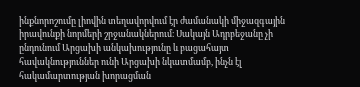ինքնորոշումը լիովին տեղավորվում էր ժամանակի միջազգային իրավունքի նորմերի շրջանակներում։ Սակայն Ադրբեջանը չի ընդունում Արցախի անկախությունը և բացահայտ հավակնություններ ունի Արցախի նկատմամբ, ինչն էլ հակամարտության խորացման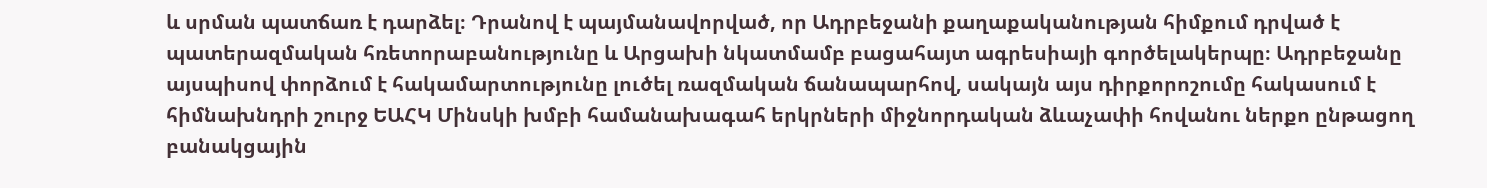և սրման պատճառ է դարձել։ Դրանով է պայմանավորված, որ Ադրբեջանի քաղաքականության հիմքում դրված է պատերազմական հռետորաբանությունը և Արցախի նկատմամբ բացահայտ ագրեսիայի գործելակերպը։ Ադրբեջանը այսպիսով փորձում է հակամարտությունը լուծել ռազմական ճանապարհով, սակայն այս դիրքորոշումը հակասում է հիմնախնդրի շուրջ ԵԱՀԿ Մինսկի խմբի համանախագահ երկրների միջնորդական ձևաչափի հովանու ներքո ընթացող բանակցային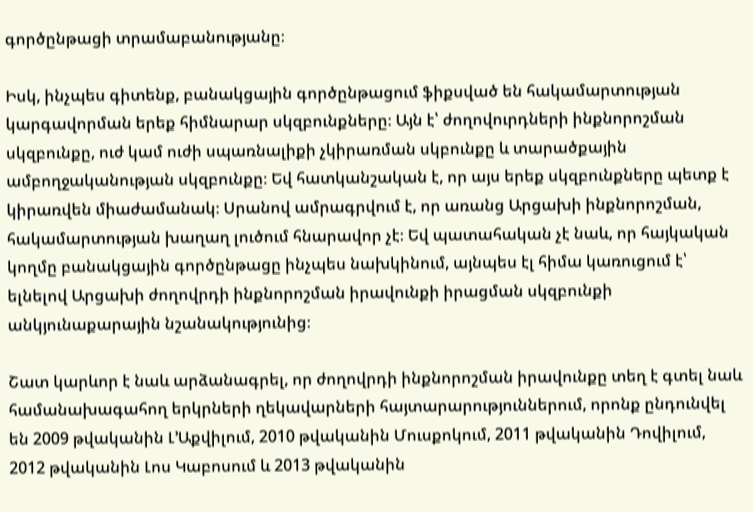գործընթացի տրամաբանությանը։

Իսկ, ինչպես գիտենք, բանակցային գործընթացում ֆիքսված են հակամարտության կարգավորման երեք հիմնարար սկզբունքները։ Այն է՝ ժողովուրդների ինքնորոշման սկզբունքը, ուժ կամ ուժի սպառնալիքի չկիրառման սկբունքը և տարածքային ամբողջականության սկզբունքը։ Եվ հատկանշական է, որ այս երեք սկզբունքները պետք է կիրառվեն միաժամանակ։ Սրանով ամրագրվում է, որ առանց Արցախի ինքնորոշման, հակամարտության խաղաղ լուծում հնարավոր չէ։ Եվ պատահական չէ նաև, որ հայկական կողմը բանակցային գործընթացը ինչպես նախկինում, այնպես էլ հիմա կառուցում է՝ ելնելով Արցախի ժողովրդի ինքնորոշման իրավունքի իրացման սկզբունքի անկյունաքարային նշանակությունից։

Շատ կարևոր է նաև արձանագրել, որ ժողովրդի ինքնորոշման իրավունքը տեղ է գտել նաև համանախագահող երկրների ղեկավարների հայտարարություններում, որոնք ընդունվել են 2009 թվականին Լ’Աքվիլում, 2010 թվականին Մուսքոկում, 2011 թվականին Դովիլում, 2012 թվականին Լոս Կաբոսում և 2013 թվականին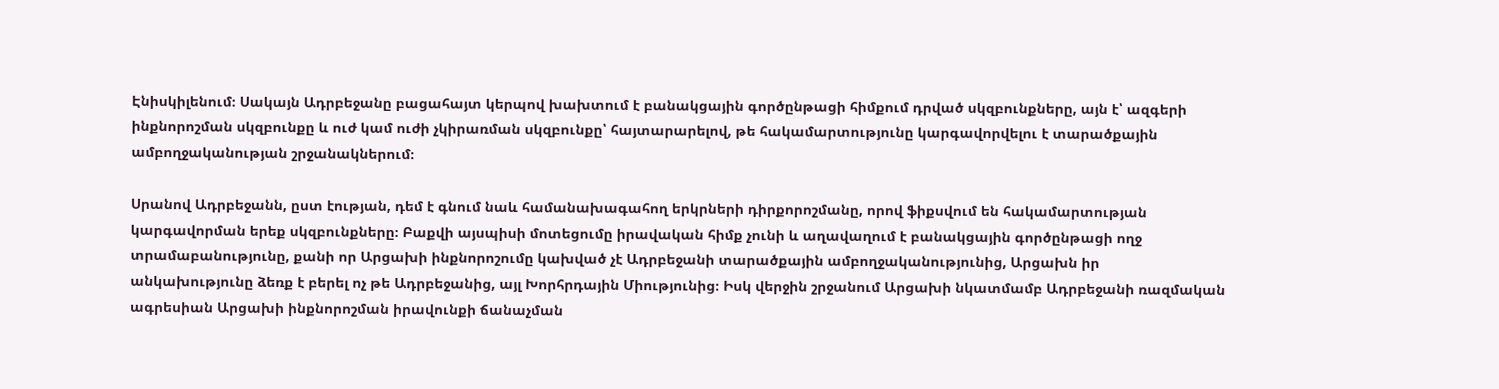Էնիսկիլենում։ Սակայն Ադրբեջանը բացահայտ կերպով խախտում է բանակցային գործընթացի հիմքում դրված սկզբունքները, այն է՝ ազգերի ինքնորոշման սկզբունքը և ուժ կամ ուժի չկիրառման սկզբունքը՝ հայտարարելով, թե հակամարտությունը կարգավորվելու է տարածքային ամբողջականության շրջանակներում։

Սրանով Ադրբեջանն, ըստ էության, դեմ է գնում նաև համանախագահող երկրների դիրքորոշմանը, որով ֆիքսվում են հակամարտության կարգավորման երեք սկզբունքները։ Բաքվի այսպիսի մոտեցումը իրավական հիմք չունի և աղավաղում է բանակցային գործընթացի ողջ տրամաբանությունը, քանի որ Արցախի ինքնորոշումը կախված չէ Ադրբեջանի տարածքային ամբողջականությունից, Արցախն իր անկախությունը ձեռք է բերել ոչ թե Ադրբեջանից, այլ Խորհրդային Միությունից։ Իսկ վերջին շրջանում Արցախի նկատմամբ Ադրբեջանի ռազմական ագրեսիան Արցախի ինքնորոշման իրավունքի ճանաչման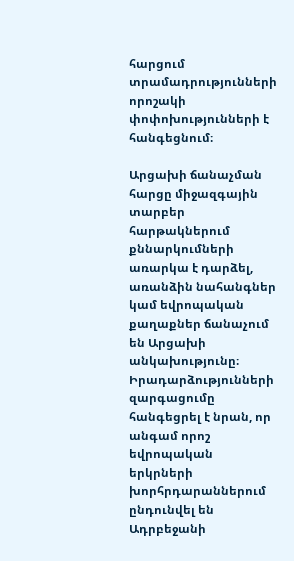հարցում տրամադրությունների որոշակի փոփոխությունների է հանգեցնում։

Արցախի ճանաչման հարցը միջազգային տարբեր հարթակներում քննարկումների առարկա է դարձել, առանձին նահանգներ կամ եվրոպական քաղաքներ ճանաչում են Արցախի անկախությունը։ Իրադարձությունների զարգացումը հանգեցրել է նրան, որ անգամ որոշ եվրոպական երկրների խորհրդարաններում ընդունվել են Ադրբեջանի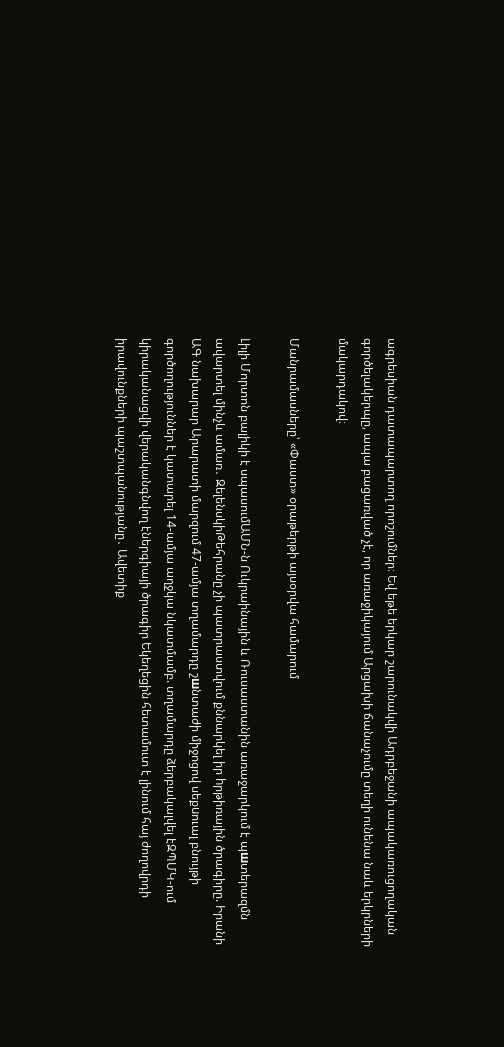ագրեսիան դատապարտող որոշումներ։ Եվ եթե երկար շարունակվի Ադրբեջանի ապակառուցողական գործելակերպը, ապա բացառված չէ, որ առաջիկայում Արցախի ճանաչումը տեղի ունենա նաև երկրների մակարդակով։

Մանրամասները՝ «Փաստ» օրաթերթի այսօրվա համարում

Լիլի Մորտոն բալիկի է սպասումԱՄՆ-ն Ուկրաինային և Ռուսաստանին առաջարկում է պшտերազմն ավարտել մինչև ամառ․ ԶելենսկիԹեհրանը չի պատրաստվում քննարկել իր hրթիռային ծրագիրը. Իրանի ԱԳ նախարար Արարատի մարզում 47-ամյա տղամարդը շшնտաժի միջոցով սեքuուալ բնույթի գործողություններ է կատարել 14-ամյա աղջկա նկատմամբ. տղամարդը ձերբակալվել էԶՊՄԿ-ում կիրականացվի վերականգնվող էներգիայի ծրագիր Եկեղեցին հետամուտ է լինում հայ ժողովրդի իրավունքների պաշտպանությանը․ Ավետիք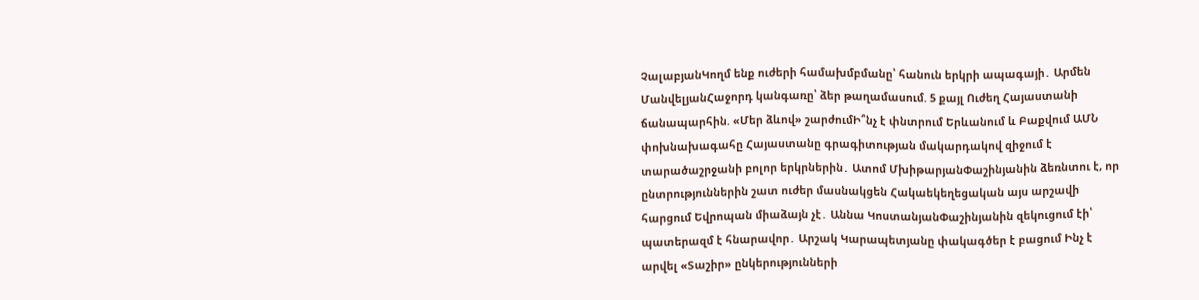ՉալաբյանԿողմ ենք ուժերի համախմբմանը՝ հանուն երկրի ապագայի․ Արմեն ՄանվելյանՀաջորդ կանգառը՝ ձեր թաղամասում. 5 քայլ Ուժեղ Հայաստանի ճանապարհին. «Մեր ձևով» շարժումԻ՞նչ է փնտրում Երևանում և Բաքվում ԱՄՆ փոխնախագահը Հայաստանը գրագիտության մակարդակով զիջում է տարածաշրջանի բոլոր երկրներին․ Ատոմ ՄխիթարյանՓաշինյանին ձեռնտու է, որ ընտրություններին շատ ուժեր մասնակցեն Հակաեկեղեցական այս արշավի հարցում Եվրոպան միաձայն չէ․ Աննա ԿոստանյանՓաշինյանին զեկուցում էի՝ պատերազմ է հնարավոր․ Արշակ Կարապետյանը փակագծեր է բացում Ինչ է արվել «Տաշիր» ընկերությունների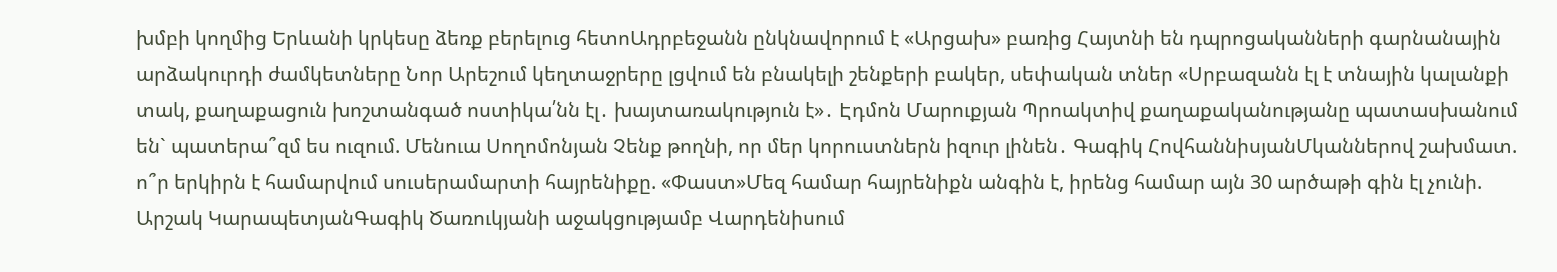խմբի կողմից Երևանի կրկեսը ձեռք բերելուց հետոԱդրբեջանն ընկնավորում է «Արցախ» բառից Հայտնի են դպրոցականների գարնանային արձակուրդի ժամկետները Նոր Արեշում կեղտաջրերը լցվում են բնակելի շենքերի բակեր, սեփական տներ «Սրբազանն էլ է տնային կալանքի տակ, քաղաքացուն խոշտանգած ոստիկա՛նն էլ․ խայտառակություն է»․ Էդմոն Մարուքյան Պրոակտիվ քաղաքականությանը պատասխանում են` պատերա՞զմ ես ուզում. Մենուա Սողոմոնյան Չենք թողնի, որ մեր կորուստներն իզուր լինեն․ Գագիկ ՀովհաննիսյանՄկաններով շախմատ. ո՞ր երկիրն է համարվում սուսերամարտի հայրենիքը. «Փաստ»Մեզ համար հայրենիքն անգին է, իրենց համար այն 30 արծաթի գին էլ չունի. Արշակ ԿարապետյանԳագիկ Ծառուկյանի աջակցությամբ Վարդենիսում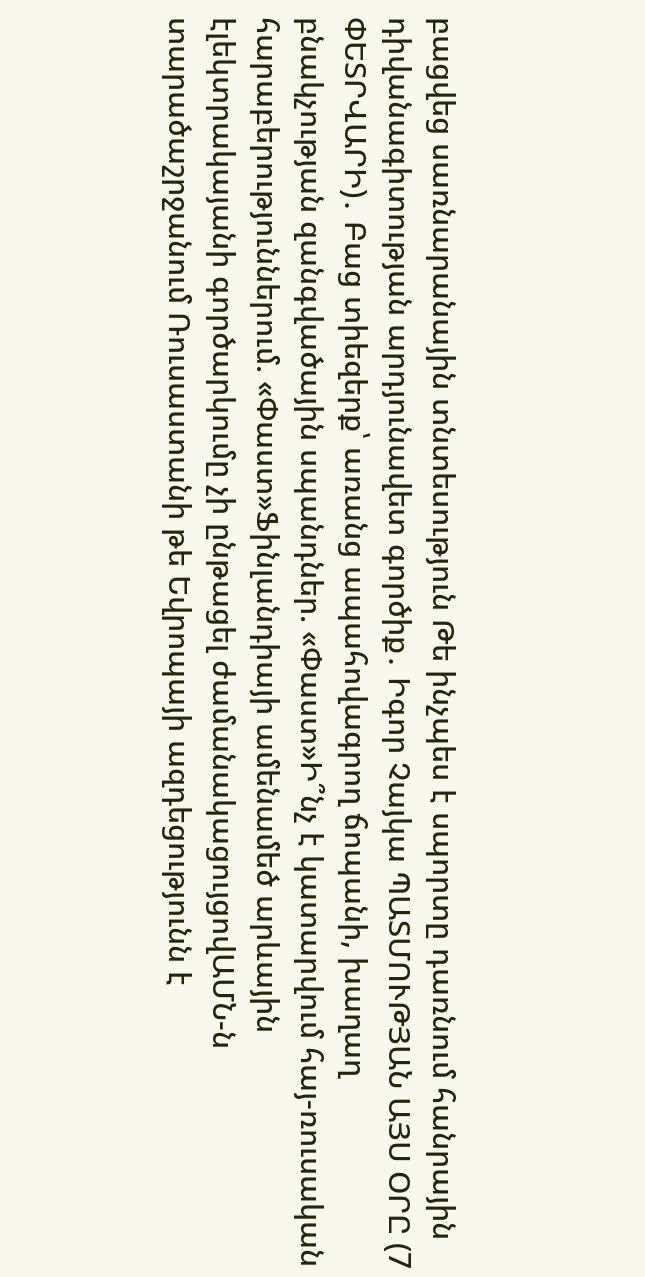բացվեց սառնարանային տնտեսություն Թե ինչպես է սպորտը դառնում հանրային դիվանագիտության արդյունավետ գործիք․ Իգոր Չայկա ՊԱՏՄՈՒԹՅԱՆ ԱՅՍ ՕՐԸ (7 ՓԵՏՐՎԱՐԻ)․ Բաց տիեզերք՝ առանց ապահովագրող ճոպանի, խաղաղ բնակչության զանգվածային սպանդներ. «Փաստ»Ի՞նչ է կատարվում հայ-ռուսական հարաբերություններում. «Փաստ»Ֆինլանդիայի ամենամեծ արևային էլեկտրակայանի գործարկումը չի ընթացել ժամանակացույցովԱՄՆ-ն տարածաշրջանում Ռուսաստանի թե Եվրոպայի ազդեցությունն է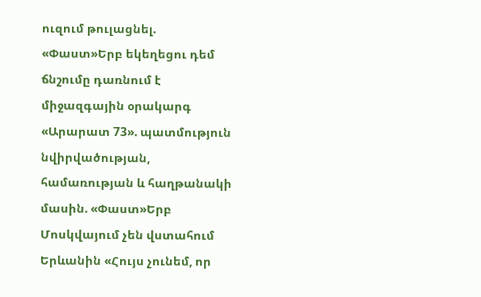ուզում թուլացնել. «Փաստ»Երբ եկեղեցու դեմ ճնշումը դառնում է միջազգային օրակարգ «Արարատ 73». պատմություն նվիրվածության, համառության և հաղթանակի մասին. «Փաստ»Երբ Մոսկվայում չեն վստահում Երևանին «Հույս չունեմ, որ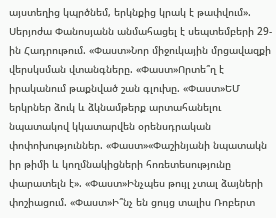այստեղից կպրծնեմ, երկնքից կրակ է թափվում». Սերյոժա Փանոսյանն անմահացել է սեպտեմբերի 29-ին Հադրութում. «Փաստ»Նոր միջուկային մրցավազքի վերսկսման վտանգները. «Փաստ»Որտե՞ղ է իրականում թաքնված շան գլուխը. «Փաստ»ԵՄ երկրներ ձուկ և ձկնամթերք արտահանելու նպատակով կկատարվեն օրենսդրական փոփոխություններ. «Փաստ»«Փաշինյանի նպատակն իր թիմի և կողմնակիցների հոռետեսությունը փարատելն է». «Փաստ»Ինչպես թույլ չտալ ձայների փոշիացում. «Փաստ»Ի՞նչ են ցույց տալիս Ռոբերտ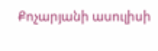Քոչարյանի ասուլիսի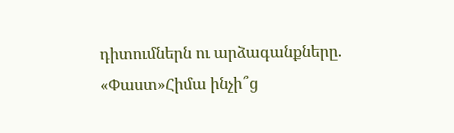դիտումներն ու արձագանքները. «Փաստ»Հիմա ինչի՞ց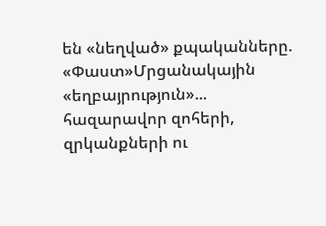են «նեղված» քպականները. «Փաստ»Մրցանակային «եղբայրություն»... հազարավոր զոհերի, զրկանքների ու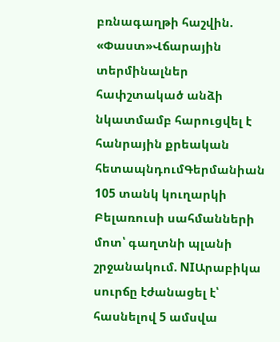բռնագաղթի հաշվին. «Փաստ»Վճարային տերմինալներ հափշտակած անձի նկատմամբ հարուցվել է հանրային քրեական հետապնդումԳերմանիան 105 տանկ կուղարկի Բելառուսի սահմանների մոտ՝ գաղտնի պլանի շրջանակում. NIԱրաբիկա սուրճը էժանացել է՝ հասնելով 5 ամսվա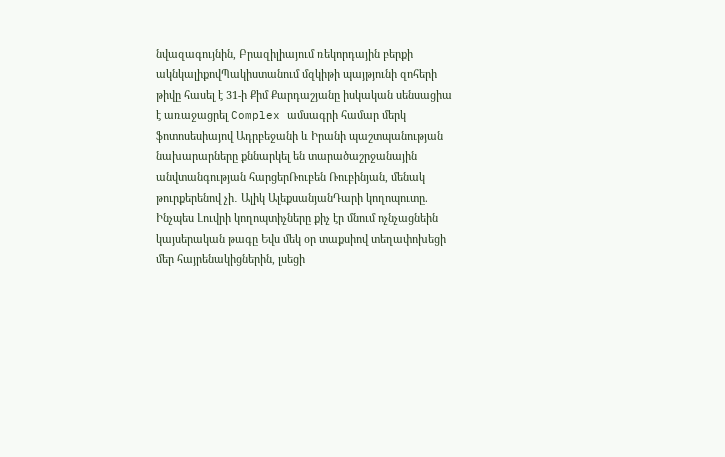նվազագույնին, Բրազիլիայում ռեկորդային բերքի ակնկալիքովՊակիստանում մզկիթի պայթյունի զոհերի թիվը հասել է 31-ի Քիմ Քարդաշյանը իսկական սենսացիա է առաջացրել Complex ամսագրի համար մերկ ֆոտոսեսիայով Ադրբեջանի և Իրանի պաշտպանության նախարարները քննարկել են տարածաշրջանային անվտանգության հարցերՌուբեն Ռուբինյան, մենակ թուրքերենով չի․ Ալիկ ԱլեքսանյանԴարի կողոպուտը. Ինչպես Լուվրի կողոպտիչները քիչ էր մնում ոչնչացնեին կայսերական թագը Եվս մեկ օր տաքսիով տեղափոխեցի մեր հայրենակիցներին, լսեցի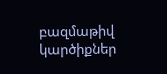բազմաթիվ կարծիքներ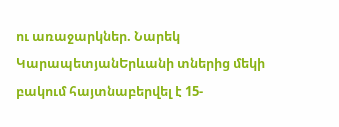ու առաջարկներ. Նարեկ ԿարապետյանԵրևանի տներից մեկի բակում հայտնաբերվել է 15-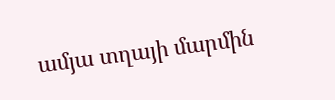ամյա տղայի մարմին